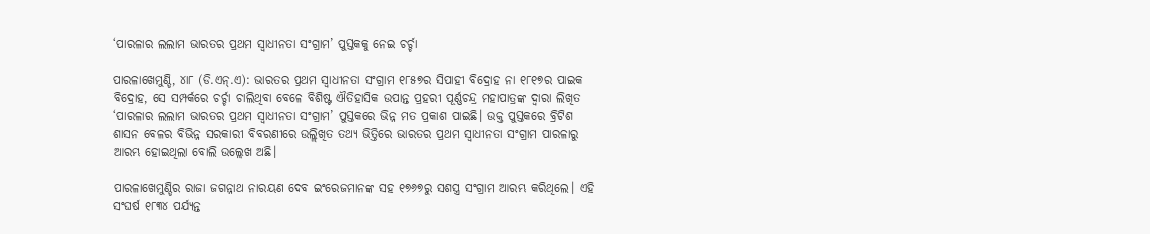‘ପାରଳାର ଲଲାମ ଭାରତର ପ୍ରଥମ ସ୍ବାଧୀନତା ସଂଗ୍ରାମ’ ପୁସ୍ତକକୁ ନେଇ ଚର୍ଚ୍ଚା

ପାରଳାଖେମୁଣ୍ଡି, ୪ା୮ (ଡି.ଏନ୍‌.ଏ): ଭାରତର ପ୍ରଥମ ସ୍ବାଧୀନତା ସଂଗ୍ରାମ ୧୮୫୭ର ସିପାହୀ ବିଦ୍ରୋହ ନା ୧୮୧୭ର ପାଇକ ବିଦ୍ରୋହ, ସେ ସମ୍ପର୍କରେ ଚର୍ଚ୍ଚା ଚାଲିଥିବା ବେଳେ ବିଶିଷ୍ଟ ଐତିହାସିକ ଉପାନ୍ତ ପ୍ରହରୀ ପୂର୍ଣ୍ଣଚନ୍ଦ୍ର ମହାପାତ୍ରଙ୍କ ଦ୍ୱାରା ଲିଖିତ ‘ପାରଳାର ଲଲାମ ଭାରତର ପ୍ରଥମ ସ୍ବାଧୀନତା ସଂଗ୍ରାମ’ ପୁସ୍ତକରେ ଭିନ୍ନ ମତ ପ୍ରକାଶ ପାଇଛି। ଉକ୍ତ ପୁସ୍ତକରେ ବ୍ରିଟିଶ ଶାସନ ବେଳର ବିଭିନ୍ନ ସରକାରୀ ବିବରଣୀରେ ଉଲ୍ଲିଖିତ ତଥ୍ୟ ଭିତ୍ତିରେ ଭାରତର ପ୍ରଥମ ସ୍ବାଧୀନତା ସଂଗ୍ରାମ ପାରଳାରୁ ଆରମ୍ଭ ହୋଇଥିଲା ବୋଲି ଉଲ୍ଲେଖ ଅଛି।

ପାରଳାଖେମୁଣ୍ଡିର ରାଜା ଜଗନ୍ନାଥ ନାରୟଣ ଦେବ ଇଂରେଜମାନଙ୍କ ସହ ୧୭୬୭ରୁ ସଶସ୍ତ୍ର ସଂଗ୍ରାମ ଆରମ୍ଭ କରିଥିଲେ। ଏହି ସଂଘର୍ଷ ୧୮୩୪ ପର୍ଯ୍ୟନ୍ତ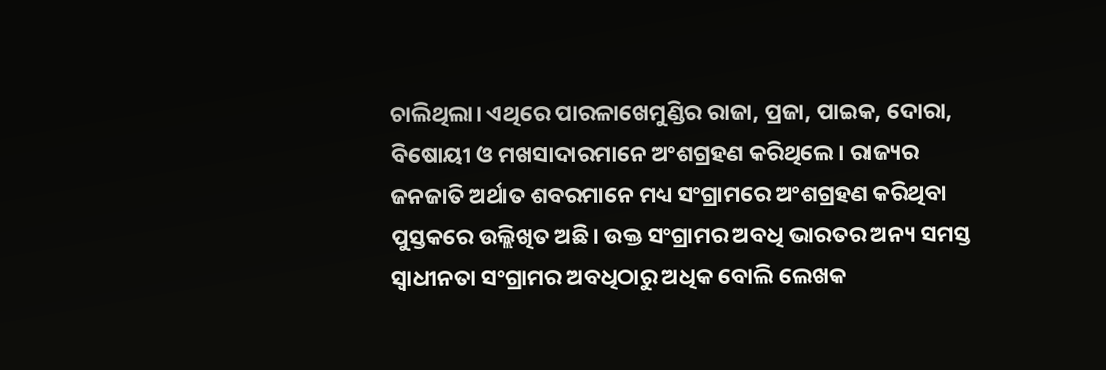ଚାଲିଥିଲା। ଏଥିରେ ପାରଳାଖେମୁଣ୍ଡିର ରାଜା, ପ୍ରଜା, ପାଇକ, ଦୋରା, ବିଷୋୟୀ ଓ ମଖସାଦାରମାନେ ଅଂଶଗ୍ରହଣ କରିଥିଲେ। ରାଜ୍ୟର ଜନଜାତି ଅର୍ଥାତ ଶବରମାନେ ମଧ୍ୟ ସଂଗ୍ରାମରେ ଅଂଶଗ୍ରହଣ କରିଥିବା ପୁସ୍ତକରେ ଉଲ୍ଲିଖିତ ଅଛି। ଉକ୍ତ ସଂଗ୍ରାମର ଅବଧି ଭାରତର ଅନ୍ୟ ସମସ୍ତ ସ୍ବାଧୀନତା ସଂଗ୍ରାମର ଅବଧିଠାରୁ ଅଧିକ ବୋଲି ଲେଖକ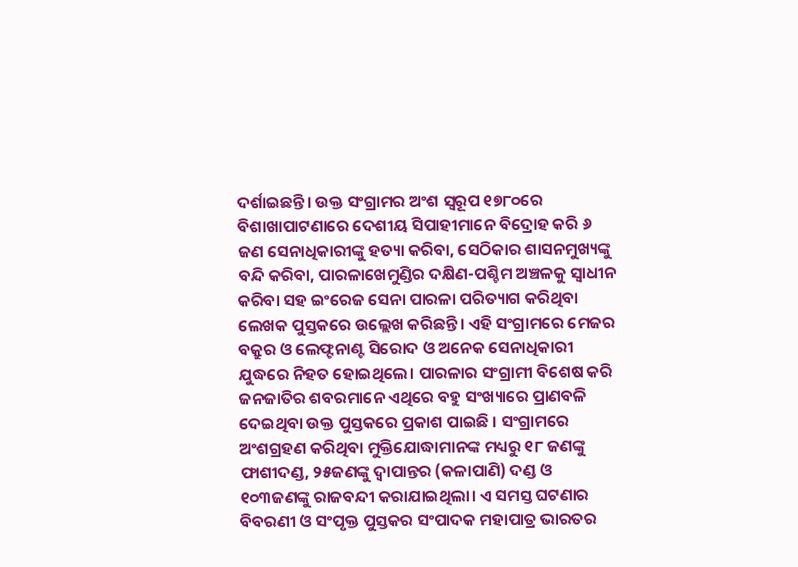ଦର୍ଶାଇଛନ୍ତି। ଉକ୍ତ ସଂଗ୍ରାମର ଅଂଶ ସ୍ବରୂପ ୧୭୮୦ରେ ବିଶାଖାପାଟଣାରେ ଦେଶୀୟ ସିପାହୀମାନେ ବିଦ୍ରୋହ କରି ୬ ଜଣ ସେନାଧିକାରୀଙ୍କୁ ହତ୍ୟା କରିବା, ସେଠିକାର ଶାସନମୁଖ୍ୟଙ୍କୁ ବନ୍ଦି କରିବା, ପାରଳାଖେମୁଣ୍ଡିର ଦକ୍ଷିଣ-ପଶ୍ଚିମ ଅଞ୍ଚଳକୁ ସ୍ବାଧୀନ କରିବା ସହ ଇଂରେଜ ସେନା ପାରଳା ପରିତ୍ୟାଗ କରିଥିବା ଲେଖକ ପୁସ୍ତକରେ ଉଲ୍ଲେଖ କରିଛନ୍ତି। ଏହି ସଂଗ୍ରାମରେ ମେଜର ବକ୍ରୁର ଓ ଲେଫ୍ଟନାଣ୍ଟ ସିରୋଦ ଓ ଅନେକ ସେନାଧିକାରୀ ଯୁଦ୍ଧରେ ନିହତ ହୋଇଥିଲେ। ପାରଳାର ସଂଗ୍ରାମୀ ବିଶେଷ କରି ଜନଜାତିର ଶବରମାନେ ଏଥିରେ ବହୁ ସଂଖ୍ୟାରେ ପ୍ରାଣବଳି ଦେଇଥିବା ଉକ୍ତ ପୁସ୍ତକରେ ପ୍ରକାଶ ପାଇଛି । ସଂଗ୍ରାମରେ ଅଂଶଗ୍ରହଣ କରିଥିବା ମୁକ୍ତିଯୋଦ୍ଧାମାନଙ୍କ ମଧ୍ୟରୁ ୧୮ ଜଣଙ୍କୁ ଫାଶୀଦଣ୍ଡ, ୨୫ଜଣଙ୍କୁ ଦ୍ୱାପାନ୍ତର (କଳାପାଣି) ଦଣ୍ଡ ଓ ୧୦୩ଜଣଙ୍କୁ ରାଜବନ୍ଦୀ କରାଯାଇଥିଲା। ଏ ସମସ୍ତ ଘଟଣାର ବିବରଣୀ ଓ ସଂପୃକ୍ତ ପୁସ୍ତକର ସଂପାଦକ ମହାପାତ୍ର ଭାରତର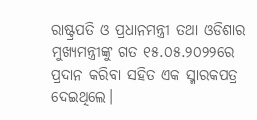ରାଷ୍ଟ୍ରପତି ଓ ପ୍ରଧାନମନ୍ତ୍ରୀ ତଥା ଓଡିଶାର ମୁଖ୍ୟମନ୍ତ୍ରୀଙ୍କୁ ଗତ ୧୫.୦୫.୨୦୨୨ରେ ପ୍ରଦାନ କରିବା ସହିତ ଏକ ସ୍ମାରକପତ୍ର ଦେଇଥିଲେ।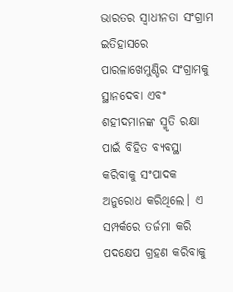ଭାରତର ସ୍ବାଧୀନତା ସଂଗ୍ରାମ ଇତିହାସରେ ପାରଳାଖେମୁଣ୍ଡିର ସଂଗ୍ରାମକୁ ସ୍ଥାନଦେବା ଏବଂ ଶହୀଦମାନଙ୍କ ସ୍ମୃତି ରକ୍ଷା ପାଇଁ ବିହିତ ବ୍ୟବସ୍ଥା କରିବାକୁ ସଂପାଦକ ଅନୁରୋଧ କରିଥିଲେ। ଏ ସମ୍ପର୍କରେ ତର୍ଜମା କରି ପଦକ୍ଷେପ ଗ୍ରହଣ କରିବାକୁ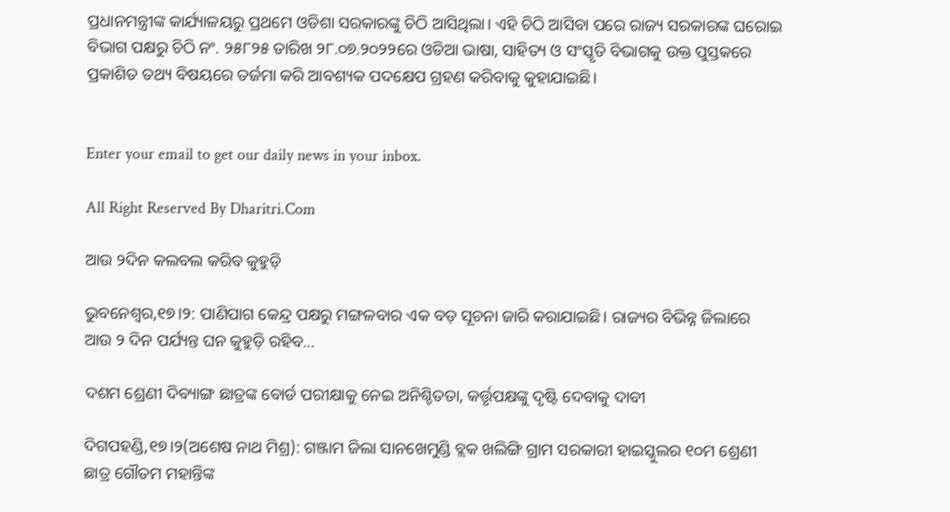ପ୍ରଧାନମନ୍ତ୍ରୀଙ୍କ କାର୍ଯ୍ୟାଳୟରୁ ପ୍ରଥମେ ଓଡିଶା ସରକାରଙ୍କୁ ଚିଠି ଆସିଥିଲା। ଏହି ଚିଠି ଆସିବା ପରେ ରାଜ୍ୟ ସରକାରଙ୍କ ଘରୋଇ ବିଭାଗ ପକ୍ଷରୁ ଚିଠି ନଂ. ୨୫୮୨୫ ତାରିଖ ୨୮.୦୭.୨୦୨୨ରେ ଓଡିଆ ଭାଷା, ସାହିତ୍ୟ ଓ ସଂସ୍କୃତି ବିଭାଗକୁ ଉକ୍ତ ପୁସ୍ତକରେ ପ୍ରକାଶିତ ତଥ୍ୟ ବିଷୟରେ ତର୍ଜମା କରି ଆବଶ୍ୟକ ପଦକ୍ଷେପ ଗ୍ରହଣ କରିବାକୁ କୁହାଯାଇଛି।


Enter your email to get our daily news in your inbox.

All Right Reserved By Dharitri.Com

ଆଉ ୨ଦିନ କଲବଲ କରିବ କୁହୁଡ଼ି

ଭୁବନେଶ୍ୱର,୧୭।୨: ପାଣିପାଗ କେନ୍ଦ୍ର ପକ୍ଷରୁ ମଙ୍ଗଳବାର ଏକ ବଡ଼ ସୂଚନା ଜାରି କରାଯାଇଛି। ରାଜ୍ୟର ବିଭିନ୍ନ ଜିଲାରେ ଆଉ ୨ ଦିନ ପର୍ଯ୍ୟନ୍ତ ଘନ କୁହୁଡ଼ି ରହିବ…

ଦଶମ ଶ୍ରେଣୀ ଦିବ୍ୟାଙ୍ଗ ଛାତ୍ରଙ୍କ ବୋର୍ଡ ପରୀକ୍ଷାକୁ ନେଇ ଅନିଶ୍ଚିତତା, କର୍ତ୍ତୃପକ୍ଷଙ୍କୁ ଦୃଷ୍ଟି ଦେବାକୁ ଦାବୀ

ଦିଗପହଣ୍ଡି,୧୭।୨(ଅଶେଷ ନାଥ ମିଶ୍ର): ଗଞ୍ଜାମ ଜିଲା ସାନଖେମୁଣ୍ଡି ବ୍ଲକ ଖଲିଙ୍ଗି ଗ୍ରାମ ସରକାରୀ ହାଇସ୍କୁଲର ୧୦ମ ଶ୍ରେଣୀ ଛାତ୍ର ଗୌତମ ମହାନ୍ତିଙ୍କ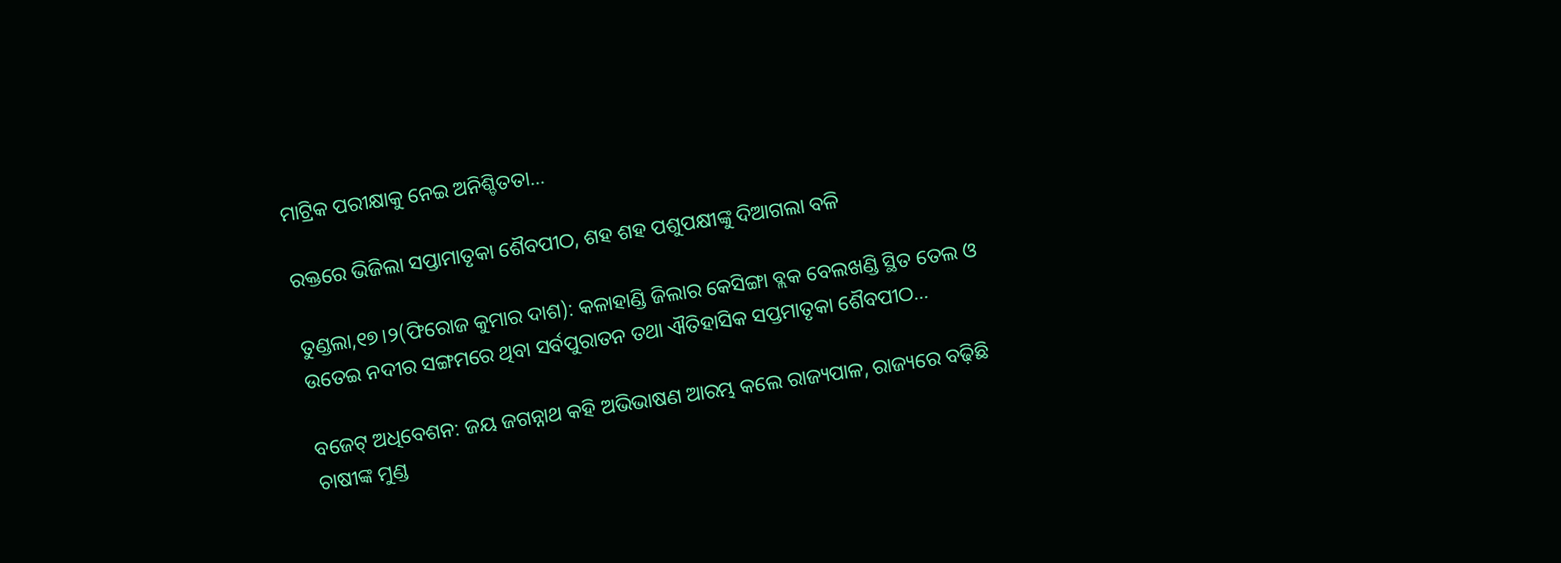ମାଟ୍ରିକ ପରୀକ୍ଷାକୁ ନେଇ ଅନିଶ୍ଚିତତା…

ରକ୍ତରେ ଭିଜିଲା ସପ୍ତାମାତୃକା ଶୈବପୀଠ, ଶହ ଶହ ପଶୁପକ୍ଷୀଙ୍କୁ ଦିଆଗଲା ବଳି

ତୁଣ୍ଡଲା,୧୭।୨(ଫିରୋଜ କୁମାର ଦାଶ): କଳାହାଣ୍ଡି ଜିଲାର କେସିଙ୍ଗା ବ୍ଲକ ବେଲଖଣ୍ଡି ସ୍ଥିତ ତେଲ ଓ ଉତେଇ ନଦୀର ସଙ୍ଗମରେ ଥିବା ସର୍ବପୁରାତନ ତଥା ଐତିହାସିକ ସପ୍ତମାତୃକା ଶୈବପୀଠ…

ବଜେଟ୍ ଅଧିବେଶନ: ଜୟ ଜଗନ୍ନାଥ କହି ଅଭିଭାଷଣ ଆରମ୍ଭ କଲେ ରାଜ୍ୟପାଳ, ରାଜ୍ୟରେ ବଢ଼ିଛି ଚାଷୀଙ୍କ ମୁଣ୍ଡ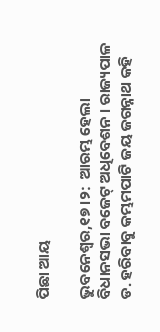ପିଛା ଆୟ

ଭୁବନେଶ୍ବର,୧୭।୨:  ଆରମ୍ଭ ହେଲା ବିଧାନସଭା ବଜେଟ୍ ଅଧିବେଶନ । ରାଜ୍ୟପାଳ ଡ. ହରିବାବୁ କମ୍ଭମପାଟି ଜୟ ଜଗନ୍ନାଥ କହି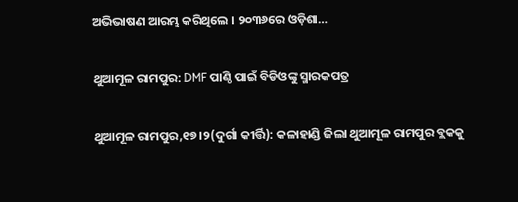ଅଭିଭାଷଣ ଆରମ୍ଭ କରିଥିଲେ । ୨୦୩୬ରେ ଓଡ଼ିଶା…

ଥୁଆମୂଳ ରାମପୁର: DMF ପାଣ୍ଠି ପାଇଁ ବିଡିଓଙ୍କୁ ସ୍ମାରକପତ୍ର

ଥୁଆମୂଳ ରାମପୁର,୧୭।୨(ଦୁର୍ଗା କୀର୍ତ୍ତି): କଳାହାଣ୍ଡି ଜିଲା ଥୁଆମୂଳ ରାମପୁର ବ୍ଲକକୁ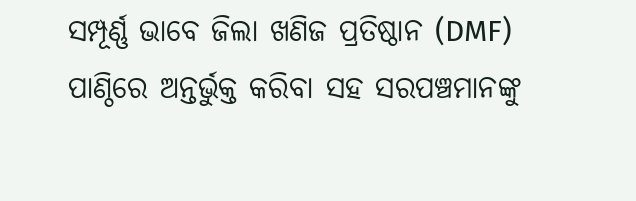ସମ୍ପୂର୍ଣ୍ଣ ଭାବେ ଜିଲା ଖଣିଜ ପ୍ରତିଷ୍ଠାନ (DMF) ପାଣ୍ଠିରେ ଅନ୍ତର୍ଭୁକ୍ତ କରିବା ସହ ସରପଞ୍ଚମାନଙ୍କୁ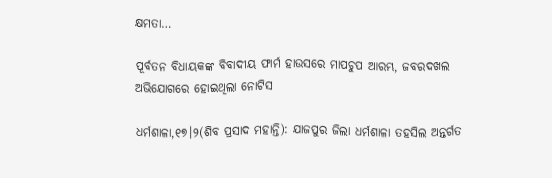କ୍ଷମତା…

ପୂର୍ବତନ ବିଧାୟକଙ୍କ ବିବାଦୀୟ ଫାର୍ମ ହାଉସରେ ମାପଚୁପ ଆରମ୍ଭ, ଜବରଦଖଲ ଅଭିଯୋଗରେ ହୋଇଥିଲା ନୋଟିସ

ଧର୍ମଶାଳା,୧୭।୨(ଶିବ ପ୍ରସାଦ ମହାନ୍ତି): ଯାଜପୁର ଜିଲା ଧର୍ମଶାଳା ତହସିଲ ଅନ୍ତର୍ଗତ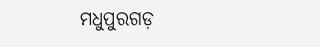ମଧୁପୁରଗଡ଼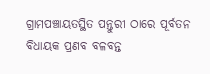ଗ୍ରାମପଞ୍ଚାୟତସ୍ଥିତ ପନ୍ତୁରୀ ଠାରେ ପୂର୍ବତନ ବିଧାୟକ ପ୍ରଣବ ବଳବନ୍ତ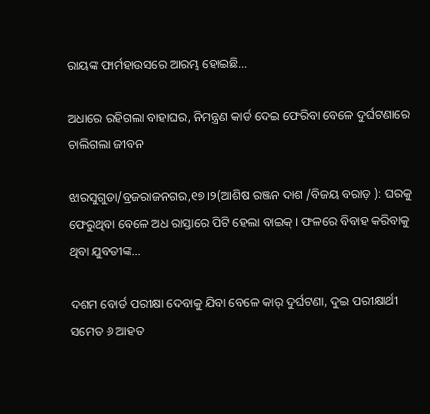ରାୟଙ୍କ ଫାର୍ମହାଉସରେ ଆରମ୍ଭ ହୋଇଛି…

ଅଧାରେ ରହିଗଲା ବାହାଘର, ନିମନ୍ତ୍ରଣ କାର୍ଡ ଦେଇ ଫେରିବା ବେଳେ ଦୁର୍ଘଟଣାରେ ଚାଲିଗଲା ଜୀବନ

ଝାରସୁଗୁଡା/ବ୍ରଜରାଜନଗର,୧୭।୨(ଆଶିଷ ରଞ୍ଜନ ଦାଶ /ବିଜୟ ବରାଡ଼ ): ଘରକୁ ଫେରୁଥିବା ବେଳେ ଅଧ ରାସ୍ତାରେ ପିଟି ହେଲା ବାଇକ୍ । ଫଳରେ ବିବାହ କରିବାକୁ ଥିବା ଯୁବତୀଙ୍କ…

ଦଶମ ବୋର୍ଡ ପରୀକ୍ଷା ଦେବାକୁ ଯିବା ବେଳେ କାର୍ ଦୁର୍ଘଟଣା, ଦୁଇ ପରୀକ୍ଷାର୍ଥୀ ସମେତ ୬ ଆହତ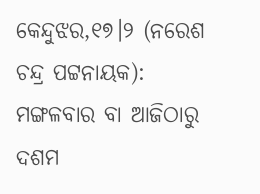କେନ୍ଦୁଝର,୧୭।୨ (ନରେଶ ଚନ୍ଦ୍ର ପଟ୍ଟନାୟକ): ମଙ୍ଗଳବାର ବା ଆଜିଠାରୁ ଦଶମ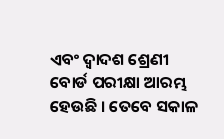ଏବଂ ଦ୍ୱାଦଶ ଶ୍ରେଣୀ ବୋର୍ଡ ପରୀକ୍ଷା ଆରମ୍ଭ ହେଉଛି । ତେବେ ସକାଳ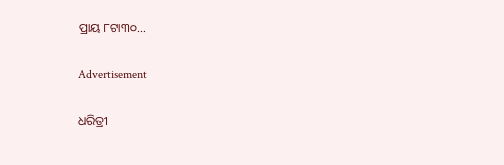ପ୍ରାୟ ୮ଟା୩୦…

Advertisement

ଧରିତ୍ରୀ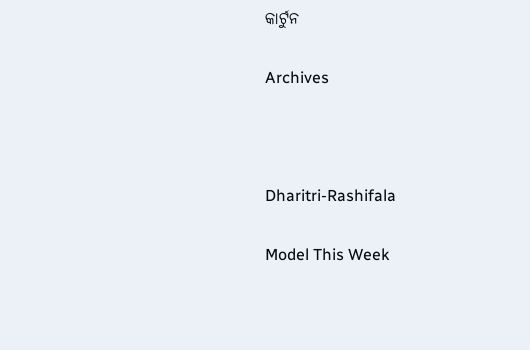କାର୍ଟୁନ

Archives



Dharitri-Rashifala

Model This Week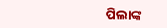ପିଲାଙ୍କ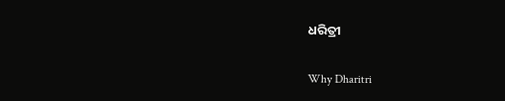ଧରିତ୍ରୀ

Why Dharitri